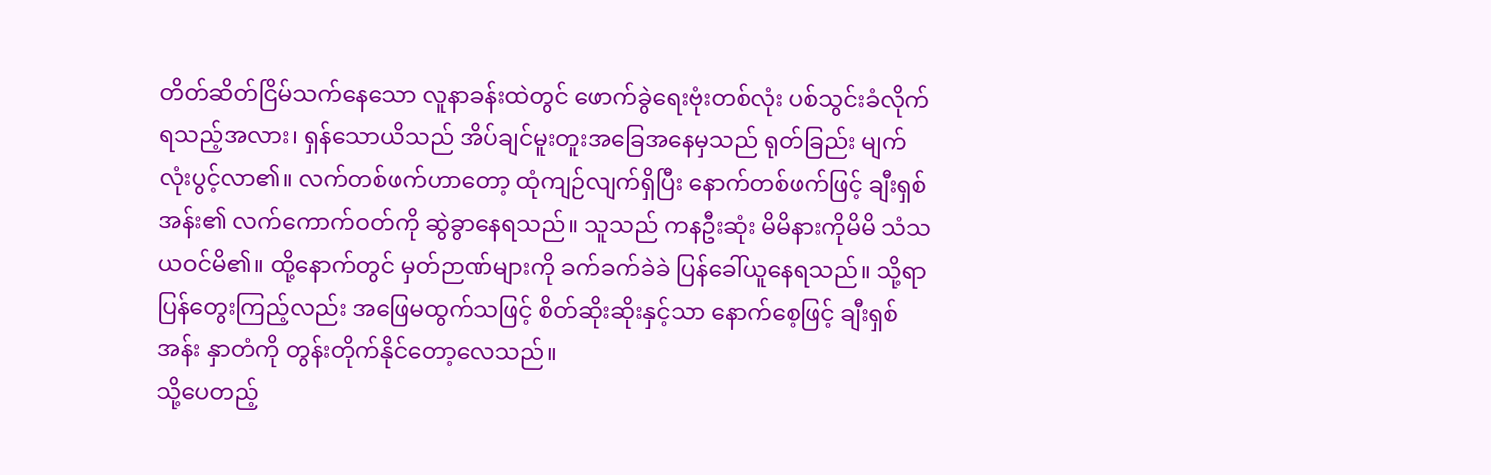တိတ်ဆိတ်ငြိမ်သက်နေသော လူနာခန်းထဲတွင် ဖောက်ခွဲရေးဗုံးတစ်လုံး ပစ်သွင်းခံလိုက်ရသည့်အလား၊ ရှန်သောယိသည် အိပ်ချင်မူးတူးအခြေအနေမှသည် ရုတ်ခြည်း မျက်လုံးပွင့်လာ၏။ လက်တစ်ဖက်ဟာတော့ ထုံကျဉ်လျက်ရှိပြီး နောက်တစ်ဖက်ဖြင့် ချီးရှစ်အန်း၏ လက်ကောက်ဝတ်ကို ဆွဲခွာနေရသည်။ သူသည် ကနဦးဆုံး မိမိနားကိုမိမိ သံသယဝင်မိ၏။ ထို့နောက်တွင် မှတ်ဉာဏ်များကို ခက်ခက်ခဲခဲ ပြန်ခေါ်ယူနေရသည်။ သို့ရာ ပြန်တွေးကြည့်လည်း အဖြေမထွက်သဖြင့် စိတ်ဆိုးဆိုးနှင့်သာ နောက်စေ့ဖြင့် ချီးရှစ်အန်း နှာတံကို တွန်းတိုက်နိုင်တော့လေသည်။
သို့ပေတည့်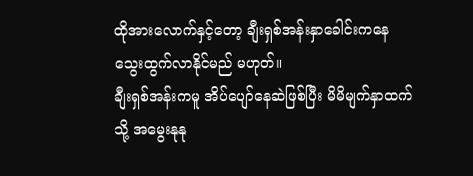ထိုအားလောက်နှင့်တော့ ချီးရှစ်အန်းနှာခေါင်းကနေ သွေးထွက်လာနိုင်မည် မဟုတ်။
ချီးရှစ်အန်းကမူ အိပ်ပျော်နေဆဲဖြစ်ပြီး မိမိမျက်နှာထက်သို့ အမွေးနုနု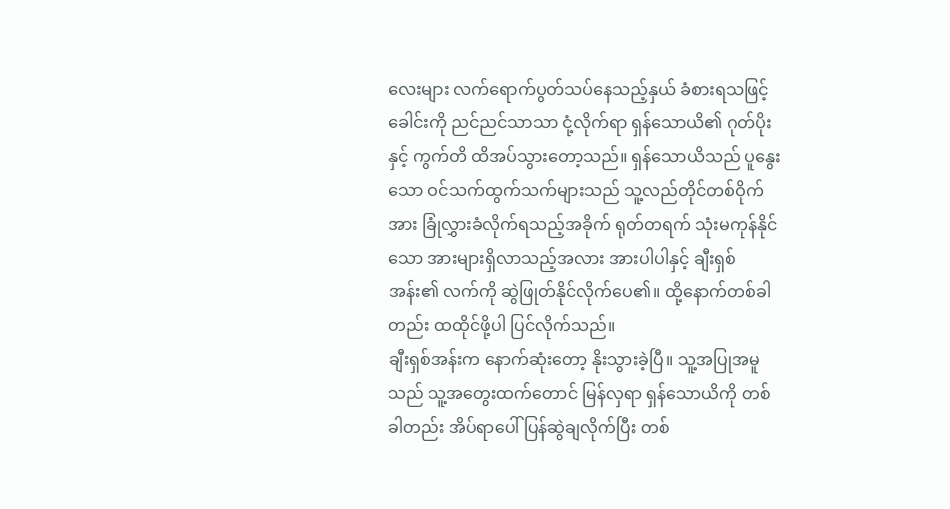လေးများ လက်ရောက်ပွတ်သပ်နေသည့်နှယ် ခံစားရသဖြင့် ခေါင်းကို ညင်ညင်သာသာ ငုံ့လိုက်ရာ ရှန်သောယိ၏ ဂုတ်ပိုးနှင့် ကွက်တိ ထိအပ်သွားတော့သည်။ ရှန်သောယိသည် ပူနွေးသော ဝင်သက်ထွက်သက်များသည် သူ့လည်တိုင်တစ်ဝိုက်အား ခြုံလွှားခံလိုက်ရသည့်အခိုက် ရုတ်တရက် သုံးမကုန်နိုင်သော အားများရှိလာသည့်အလား အားပါပါနှင့် ချီးရှစ်အန်း၏ လက်ကို ဆွဲဖြုတ်နိုင်လိုက်ပေ၏။ ထို့နောက်တစ်ခါတည်း ထထိုင်ဖို့ပါ ပြင်လိုက်သည်။
ချီးရှစ်အန်းက နောက်ဆုံးတော့ နိုးသွားခဲ့ပြီ။ သူ့အပြုအမူသည် သူ့အတွေးထက်တောင် မြန်လှရာ ရှန်သောယိကို တစ်ခါတည်း အိပ်ရာပေါ် ပြန်ဆွဲချလိုက်ပြီး တစ်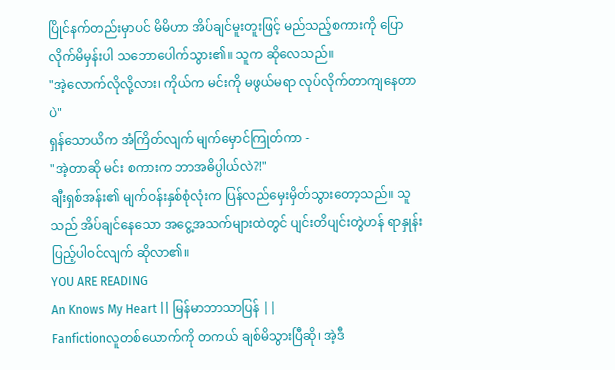ပြိုင်နက်တည်းမှာပင် မိမိဟာ အိပ်ချင်မူးတူးဖြင့် မည်သည့်စကားကို ပြောလိုက်မိမှန်းပါ သဘောပေါက်သွား၏။ သူက ဆိုလေသည်။
"အဲ့လောက်လိုလို့လား၊ ကိုယ်က မင်းကို မဖွယ်မရာ လုပ်လိုက်တာကျနေတာပဲ"
ရှန်သောယိက အံကြိတ်လျက် မျက်မှောင်ကြုတ်ကာ -
"အဲ့တာဆို မင်း စကားက ဘာအဓိပ္ပါယ်လဲ?!"
ချီးရှစ်အန်း၏ မျက်ဝန်းနှစ်စုံလုံးက ပြန်လည်မှေးမှိတ်သွားတော့သည်။ သူသည် အိပ်ချင်နေသော အငွေ့အသက်များထဲတွင် ပျင်းတိပျင်းတွဲဟန် ရာနှုန်းပြည့်ပါဝင်လျက် ဆိုလာ၏။
YOU ARE READING
An Knows My Heart || မြန်မာဘာသာပြန် ||
Fanfictionလူတစ်ယောက်ကို တကယ် ချစ်မိသွားပြီဆို၊ အဲ့ဒီ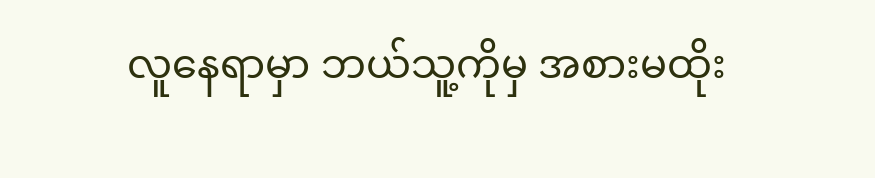လူနေရာမှာ ဘယ်သူ့ကိုမှ အစားမထိုး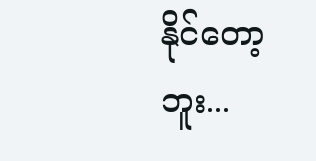နိုင်တော့ဘူး...